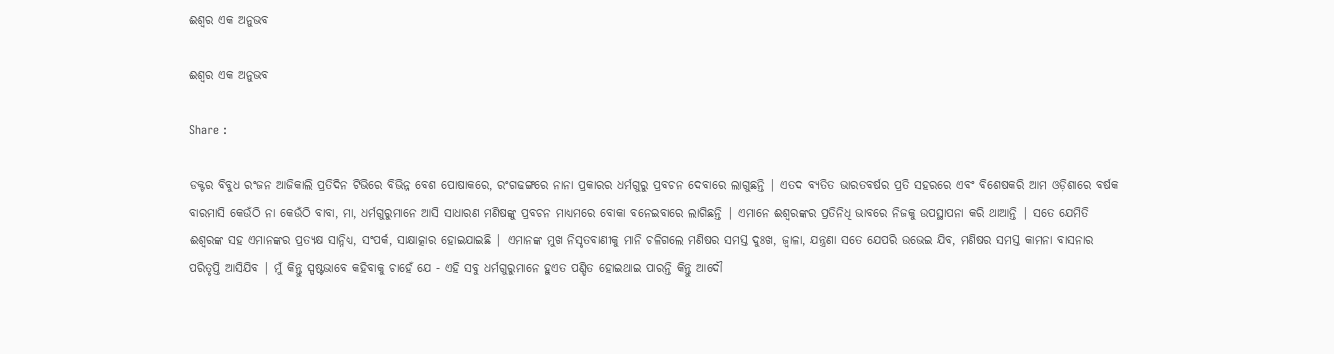ଈଶ୍ବର ଏକ ଅନୁଭବ

ଈଶ୍ବର ଏକ ଅନୁଭବ

Share :

ଡକ୍ଟର ବିବୁଧ ରଂଜନ ଆଜିକାଲି ପ୍ରତିଦିନ ଟିଭିରେ ବିଭିନ୍ନ ବେଶ ପୋଷାକରେ, ରଂଗଢଙ୍ଗରେ ନାନା ପ୍ରକାରର ଧର୍ମଗୁରୁ ପ୍ରବଚନ ଦେବାରେ ଲାଗୁଛନ୍ତି | ଏତଦ ବ୍ୟତିତ ଭାରତବର୍ଷର ପ୍ରତି ସହରରେ ଏବଂ ବିଶେଷକରି ଆମ ଓଡ଼ିଶାରେ ବର୍ଷକ ବାରମାସି କେଉଁଠି ନା କେଉଁଠି ବାବା, ମା, ଧର୍ମଗୁରୁମାନେ ଆସି ସାଧାରଣ ମଣିଷଙ୍କୁ ପ୍ରବଚନ ମାଧ୍ୟମରେ ବୋକା ବନେଇବାରେ ଲାଗିଛନ୍ତି | ଏମାନେ ଈଶ୍ବରଙ୍କର ପ୍ରତିନିଧି ଭାବରେ ନିଜକୁ ଉପସ୍ଥାପନା କରି ଥାଆନ୍ତି | ସତେ ଯେମିତି ଈଶ୍ବରଙ୍କ ସହ ଏମାନଙ୍କର ପ୍ରତ୍ୟକ୍ଷ ସାନ୍ନିଧ୍ୟ, ସଂପର୍କ, ସାକ୍ଷାତ୍କାର ହୋଇଯାଇଛି | ଏମାନଙ୍କ ମୁଖ ନିସୃତବାଣୀକୁ ମାନି ଚଳିଗଲେ ମଣିଷର ସମସ୍ତ ଦୁଃଖ, ଜ୍ବାଳା, ଯନ୍ତ୍ରଣା ସତେ ଯେପରି ଉଭେଇ ଯିବ, ମଣିଷର ସମସ୍ତ କାମନା ବାସନାର ପରିତୃପ୍ତି ଆସିଯିବ | ମୁଁ କିନ୍ତୁ ସ୍ପଷ୍ଟଭାବେ କହିବାକୁ ଚାହେଁ ଯେ - ଏହି ସବୁ ଧର୍ମଗୁରୁମାନେ ହୁଏତ ପଣ୍ଡିତ ହୋଇଥାଇ ପାରନ୍ତି କିନ୍ତୁ ଆଦୌ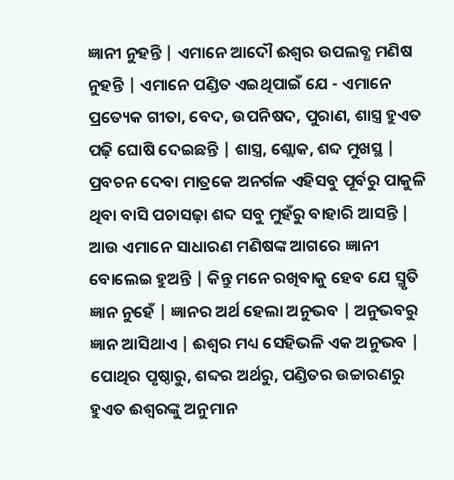ଜ୍ଞାନୀ ନୁହନ୍ତି | ଏମାନେ ଆଦୌ ଈଶ୍ବର ଉପଲବ୍ଧ ମଣିଷ ନୁହନ୍ତି | ଏମାନେ ପଣ୍ଡିତ ଏଇଥିପାଇଁ ଯେ - ଏମାନେ ପ୍ରତ୍ୟେକ ଗୀତା, ବେଦ, ଉପନିଷଦ, ପୁରାଣ, ଶାସ୍ତ୍ର ହୁଏତ ପଢ଼ି ଘୋଷି ଦେଇଛନ୍ତି | ଶାସ୍ତ୍ର, ଶ୍ଲୋକ, ଶବ୍ଦ ମୁଖସ୍ଥ | ପ୍ରବଚନ ଦେବା ମାତ୍ରକେ ଅନର୍ଗଳ ଏହିସବୁ ପୂର୍ବରୁ ପାକୁଳି ଥିବା ବାସି ପଚାସଢ଼ା ଶବ୍ଦ ସବୁ ମୁହଁରୁ ବାହାରି ଆସନ୍ତି | ଆଉ ଏମାନେ ସାଧାରଣ ମଣିଷଙ୍କ ଆଗରେ ଜ୍ଞାନୀ ବୋଲେଇ ହୁଅନ୍ତି | କିନ୍ତୁ ମନେ ରଖିବାକୁ ହେବ ଯେ ସ୍ମୃତି ଜ୍ଞାନ ନୁହେଁ | ଜ୍ଞାନର ଅର୍ଥ ହେଲା ଅନୁଭବ | ଅନୁଭବରୁ ଜ୍ଞାନ ଆସିଥାଏ | ଈଶ୍ବର ମଧ୍ୟ ସେହିଭଳି ଏକ ଅନୁଭବ | ପୋଥିର ପୃଷ୍ଠାରୁ, ଶବ୍ଦର ଅର୍ଥରୁ, ପଣ୍ଡିତର ଉଚ୍ଚାରଣରୁ ହୁଏତ ଈଶ୍ବରଙ୍କୁ ଅନୁମାନ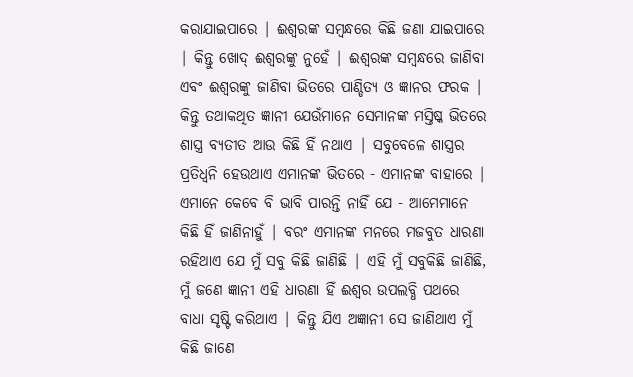କରାଯାଇପାରେ | ଈଶ୍ବରଙ୍କ ସମ୍ବନ୍ଧରେ କିଛି ଜଣା ଯାଇପାରେ | କିନ୍ତୁ ଖୋଦ୍ ଈଶ୍ବରଙ୍କୁ ନୁହେଁ | ଈଶ୍ବରଙ୍କ ସମ୍ବନ୍ଧରେ ଜାଣିବା ଏବଂ ଈଶ୍ବରଙ୍କୁ ଜାଣିବା ଭିତରେ ପାଣ୍ଡିତ୍ୟ ଓ ଜ୍ଞାନର ଫରକ | କିନ୍ତୁ ତଥାକଥିତ ଜ୍ଞାନୀ ଯେଉଁମାନେ ସେମାନଙ୍କ ମସ୍ତିଷ୍କ ଭିତରେ ଶାସ୍ତ୍ର ବ୍ୟତୀତ ଆଉ କିଛି ହିଁ ନଥାଏ | ସବୁବେଳେ ଶାସ୍ତ୍ରର ପ୍ରତିଧ୍ବନି ହେଉଥାଏ ଏମାନଙ୍କ ଭିତରେ - ଏମାନଙ୍କ ବାହାରେ | ଏମାନେ କେବେ ବି ଭାବି ପାରନ୍ତି ନାହିଁ ଯେ - ଆମେମାନେ କିଛି ହିଁ ଜାଣିନାହୁଁ | ବରଂ ଏମାନଙ୍କ ମନରେ ମଜବୁତ ଧାରଣା ରହିଥାଏ ଯେ ମୁଁ ସବୁ କିଛି ଜାଣିଛି | ଏହି ମୁଁ ସବୁକିଛି ଜାଣିଛି, ମୁଁ ଜଣେ ଜ୍ଞାନୀ ଏହି ଧାରଣା ହିଁ ଈଶ୍ବର ଉପଲବ୍ଧି ପଥରେ ବାଧା ସୃଷ୍ଟି କରିଥାଏ | କିନ୍ତୁ ଯିଏ ଅଜ୍ଞାନୀ ସେ ଜାଣିଥାଏ ମୁଁ କିଛି ଜାଣେ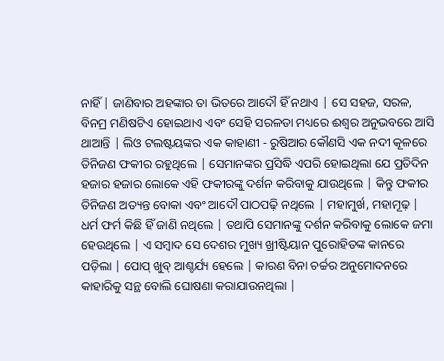ନାହିଁ | ଜାଣିବାର ଅହଙ୍କାର ତା ଭିତରେ ଆଦୌ ହିଁ ନଥାଏ | ସେ ସହଜ, ସରଳ, ବିନମ୍ର ମଣିଷଟିଏ ହୋଇଥାଏ ଏବଂ ସେହି ସରଳତା ମଧ୍ୟରେ ଈଶ୍ବର ଅନୁଭବରେ ଆସି ଥାଆନ୍ତି | ଲିଓ ଟଲଷ୍ଟୟଙ୍କର ଏକ କାହାଣୀ - ରୁଷିଆର କୌଣସି ଏକ ନଦୀ କୂଳରେ ତିନିଜଣ ଫକୀର ରହୁଥିଲେ | ସେମାନଙ୍କର ପ୍ରସିଦ୍ଧି ଏପରି ହୋଇଥିଲା ଯେ ପ୍ରତିଦିନ ହଜାର ହଜାର ଲୋକେ ଏହି ଫକୀରଙ୍କୁ ଦର୍ଶନ କରିବାକୁ ଯାଉଥିଲେ | କିନ୍ତୁ ଫକୀର ତିନିଜଣ ଅତ୍ୟନ୍ତ ବୋକା ଏବଂ ଆଦୌ ପାଠପଢ଼ି ନଥିଲେ | ମହାମୁର୍ଖ, ମହାମୂଢ଼ | ଧର୍ମ ଫର୍ମ କିଛି ହିଁ ଜାଣି ନଥିଲେ | ତଥାପି ସେମାନଙ୍କୁ ଦର୍ଶନ କରିବାକୁ ଲୋକେ ଜମା ହେଉଥିଲେ | ଏ ସମ୍ବାଦ ସେ ଦେଶର ମୁଖ୍ୟ ଖ୍ରୀଷ୍ଟିୟାନ ପୁରୋହିତଙ୍କ କାନରେ ପଡ଼ିଲା | ପୋପ୍ ଖୁବ୍ ଆଶ୍ଚର୍ଯ୍ୟ ହେଲେ | କାରଣ ବିନା ଚର୍ଚ୍ଚର ଅନୁମୋଦନରେ କାହାରିକୁ ସନ୍ଥ ବୋଲି ଘୋଷଣା କରାଯାଉନଥିଲା |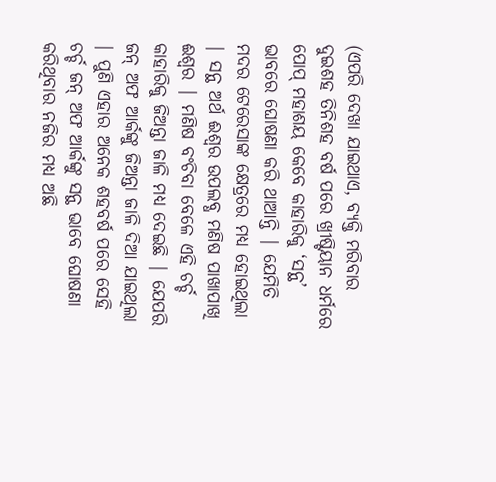(ଏପରି ଦେଖା ଯାଇଥାଏ, ବ୍ୟକ୍ତି ମରିବାର ଦୁଇଶହ ତିନିଶହ ବର୍ଷ ପରେ ଖ୍ରୀଷ୍ଟିୟାନ ଧର୍ମରେ ପୋପ୍ ମହାଶୟ କେବେ କାହାରିକୁ ‘ସନ୍ଥ’ ଭାବରେ ଘୋଷଣା କରି ଥାଆନ୍ତି | ଯେମିତି ମଦର ଟେରେସାଙ୍କ କ୍ଷେତ୍ରରେ ମଧ୍ୟ ହୋଇଥିଲା | ସନ୍ଥ ଅର୍ଥ ଈଶ୍ବର ଉପଲବ୍ଧ ମଣିଷ ପାଖାପାଖି ଈଶ୍ବର | ମଣିଷ ବଂଚିବା ବେଳେ ଏହି ଚର୍ଚ୍ଚ କାହାରିକୁ ଜିଅନ୍ତା ଜାଳି ମଧ୍ୟ ଦେଇଛି | ଯେପରି ଜନ୍ ଅଫ ଆର୍କଙ୍କୁ ଜିଅନ୍ତା ଜାଳି ଦିଆ ଯାଇଥିଲା | ପୁଣି ଏହାର ଅନେକ ଶହବର୍ଷ ପରେ ସେହି ଚର୍ଚ୍ଚ ଜନ୍ ଅଫ ଆର୍କଙ୍କୁ ସନ୍ଥ ଭାବେ ଘୋଷଣା କରିଥିବାର ନଜିର ମଧ୍ୟ ଅଛି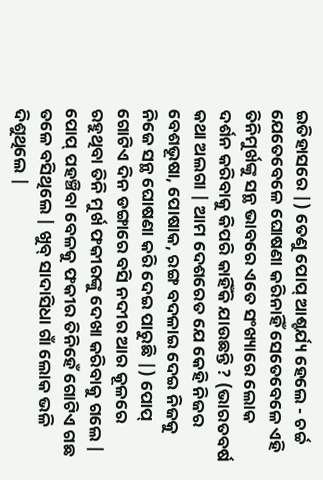ଇତିହାସରେ |) ତେଣୁ ପୋପ୍ ଆଶ୍ଚର୍ଯ୍ୟ ହେଲେ - ଚର୍ଚ୍ଚ ଯେତେବେଳେ ଘୋଷଣା କରିନାହିଁ ସେତେବେଳେ ଏହି ତିନିମୁର୍ଖଙ୍କୁ ସନ୍ଥ ଭାବରେ ଏତେ ସଂଖ୍ୟାରେ ଲୋକ ଦର୍ଶନ କରିବାକୁ କିପରି କାହିଁକି ଯାଉଛନ୍ତି ? (ଭାରତବର୍ଷ କଥା ଅଲଗା | ଆମ ଦେଶରେତ ଯେ କେହି ନିଜର ବେଶଭୂଷା, ପୋଷାକ, ରଙ୍ଗ ବଦଳାଇ ଦେଇ ନିଜକୁ ନିଜେ ସନ୍ଥ ଘୋଷଣା କରି ଦେଇ ପାରୁଛି |) ପୋପ୍ ଗୋଟିଏ ଦିନ ଡଙ୍ଗାରେ ବସି ନଦୀର ଆର କୂଳରେ ରହୁଥିବା ତିନି ମୁର୍ଖ ଫକୀରଙ୍କୁ ଦେଖା କରିବାକୁ ଗଲେ | ପୋପ୍ ପହଞ୍ଚିବା ବେଳକୁ ଫକୀର ତିନିହେଁ ଗୋଟିଏ ଗଛ ତଳେ ବସିଥିଲେ | ଖୁବ୍ ସାଦାସିଧା ଗାଁ ଲୋକ ଭଳି ଦିଶୁଥିଲେ |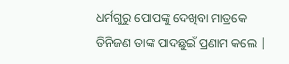ଧର୍ମଗୁରୁ ପୋପଙ୍କୁ ଦେଖିବା ମାତ୍ରକେ ତିନିଜଣ ତାଙ୍କ ପାଦଛୁଇଁ ପ୍ରଣାମ କଲେ |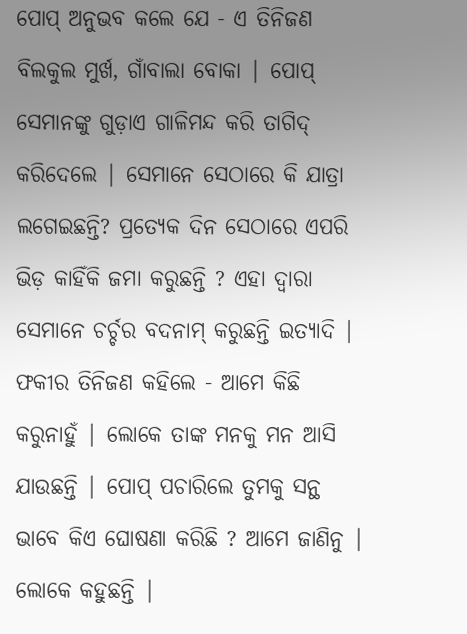ପୋପ୍ ଅନୁଭବ କଲେ ଯେ - ଏ ତିନିଜଣ ବିଲକୁଲ ମୁର୍ଖ, ଗାଁବାଲା ବୋକା | ପୋପ୍ ସେମାନଙ୍କୁ ଗୁଡ଼ାଏ ଗାଳିମନ୍ଦ କରି ତାଗିଦ୍ କରିଦେଲେ | ସେମାନେ ସେଠାରେ କି ଯାତ୍ରା ଲଗେଇଛନ୍ତି? ପ୍ରତ୍ୟେକ ଦିନ ସେଠାରେ ଏପରି ଭିଡ଼ କାହିଁକି ଜମା କରୁଛନ୍ତି ? ଏହା ଦ୍ବାରା ସେମାନେ ଚର୍ଚ୍ଚର ବଦନାମ୍ କରୁଛନ୍ତି ଇତ୍ଯାଦି | ଫକୀର ତିନିଜଣ କହିଲେ - ଆମେ କିଛି କରୁନାହୁଁ | ଲୋକେ ତାଙ୍କ ମନକୁ ମନ ଆସି ଯାଉଛନ୍ତି | ପୋପ୍ ପଚାରିଲେ ତୁମକୁ ସନ୍ଥ ଭାବେ କିଏ ଘୋଷଣା କରିଛି ? ଆମେ ଜାଣିନୁ | ଲୋକେ କହୁଛନ୍ତି |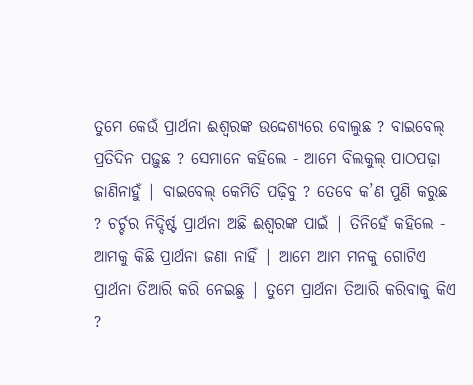ତୁମେ କେଉଁ ପ୍ରାର୍ଥନା ଈଶ୍ବରଙ୍କ ଉଦ୍ଦେଶ୍ୟରେ ବୋଲୁଛ ? ବାଇବେଲ୍ ପ୍ରତିଦିନ ପଢ଼ୁଛ ? ସେମାନେ କହିଲେ - ଆମେ ବିଲକୁଲ୍ ପାଠପଢ଼ା ଜାଣିନାହୁଁ | ବାଇବେଲ୍ କେମିତି ପଢ଼ିବୁ ? ତେବେ କ’ଣ ପୁଣି କରୁଛ ? ଚର୍ଚ୍ଚର ନିଦ୍ଦିର୍ଷ୍ଟ ପ୍ରାର୍ଥନା ଅଛି ଈଶ୍ବରଙ୍କ ପାଇଁ | ତିନିହେଁ କହିଲେ - ଆମକୁ କିଛି ପ୍ରାର୍ଥନା ଜଣା ନାହିଁ | ଆମେ ଆମ ମନକୁ ଗୋଟିଏ ପ୍ରାର୍ଥନା ତିଆରି କରି ନେଇଛୁ | ତୁମେ ପ୍ରାର୍ଥନା ତିଆରି କରିବାକୁ କିଏ ?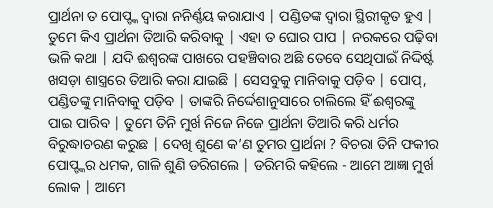ପ୍ରାର୍ଥନା ତ ପୋପ୍ଙ୍କ ଦ୍ବାରା ନନିର୍ଣ୍ଣୟ କରାଯାଏ | ପଣ୍ଡିତଙ୍କ ଦ୍ବାରା ସ୍ଥିରୀକୃତ ହୁଏ | ତୁମେ କିଏ ପ୍ରାର୍ଥନା ତିଆରି କରିବାକୁ | ଏହା ତ ଘୋର ପାପ | ନରକରେ ପଢ଼ିବା ଭଳି କଥା | ଯଦି ଈଶ୍ବରଙ୍କ ପାଖରେ ପହଞ୍ଚିବାର ଅଛି ତେବେ ସେଥିପାଇଁ ନିଦ୍ଦିର୍ଷ୍ଟ ଖସଡ଼ା ଶାସ୍ତ୍ରରେ ତିଆରି କରା ଯାଇଛି | ସେସବୁକୁ ମାନିବାକୁ ପଡ଼ିବ | ପୋପ୍, ପଣ୍ଡିତଙ୍କୁ ମାନିବାକୁ ପଡ଼ିବ | ତାଙ୍କରି ନିର୍ଦ୍ଦେଶାନୁସାରେ ଚାଲିଲେ ହିଁ ଈଶ୍ବରଙ୍କୁ ପାଇ ପାରିବ | ତୁମେ ତିନି ମୁର୍ଖ ନିଜେ ନିଜେ ପ୍ରାର୍ଥନା ତିଆରି କରି ଧର୍ମର ବିରୁଦ୍ଧାଚରଣ କରୁଛ | ଦେଖି ଶୁଣେ କ’ଣ ତୁମର ପ୍ରାର୍ଥନା ? ବିଚରା ତିନି ଫକୀର ପୋପ୍ଙ୍କର ଧମକ, ଗାଳି ଶୁଣି ଡରିଗଲେ | ଡରିମରି କହିଲେ - ଆମେ ଆଜ୍ଞା ମୁର୍ଖ ଲୋକ | ଆମେ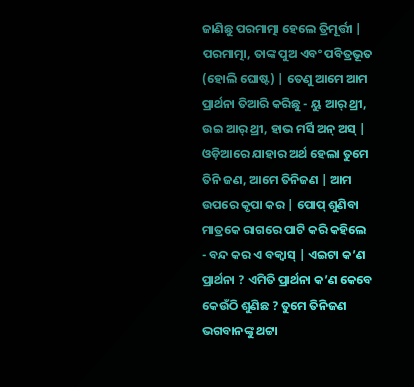ଜାଣିଛୁ ପରମାତ୍ମା ହେଲେ ତ୍ରିମୂର୍ତ୍ତୀ | ପରମାତ୍ମା, ତାଙ୍କ ପୁଅ ଏବଂ ପବିତ୍ରଭୂତ (ହୋଲି ଘୋଷ୍ଟ) | ତେଣୁ ଆମେ ଆମ ପ୍ରାର୍ଥନା ତିଆରି କରିଛୁ - ୟୁ ଆର୍ ଥ୍ରୀ, ଉଇ ଆର୍ ଥ୍ରୀ, ହାଭ ମର୍ସି ଅନ୍ ଅସ୍ | ଓଡ଼ିଆରେ ଯାହାର ଅର୍ଥ ହେଲା ତୁମେ ତିନି ଜଣ, ଆମେ ତିନିଜଣ | ଆମ ଉପରେ କୃପା କର | ପୋପ୍ ଶୁଣିବା ମାତ୍ରକେ ରାଗରେ ପାଟି କରି କହିଲେ - ବନ୍ଦ କର ଏ ବକ୍ବାସ୍ | ଏଇଟା କ’ଣ ପ୍ରାର୍ଥନା ? ଏମିତି ପ୍ରାର୍ଥନା କ’ଣ କେବେ କେଉଁଠି ଶୁଣିଛ ? ତୁମେ ତିନିଜଣ ଭଗବାନଙ୍କୁ ଥଟ୍ଟା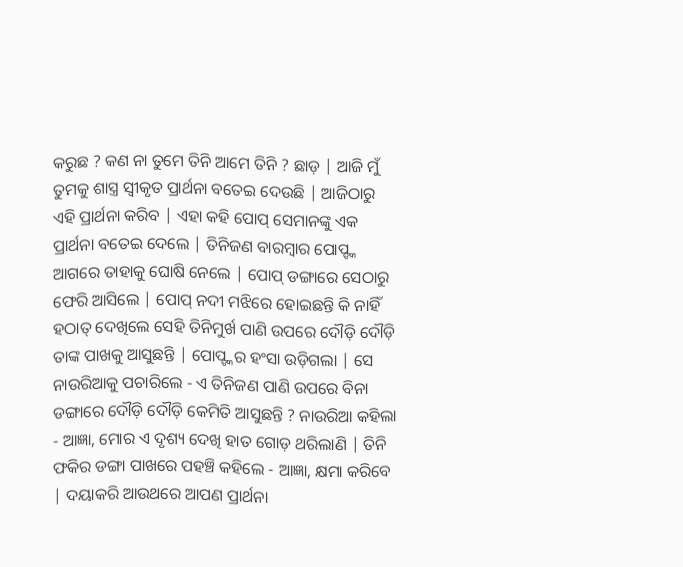କରୁଛ ? କଣ ନା ତୁମେ ତିନି ଆମେ ତିନି ? ଛାଡ଼ | ଆଜି ମୁଁ ତୁମକୁ ଶାସ୍ତ୍ର ସ୍ବୀକୃତ ପ୍ରାର୍ଥନା ବତେଇ ଦେଉଛି | ଆଜିଠାରୁ ଏହି ପ୍ରାର୍ଥନା କରିବ | ଏହା କହି ପୋପ୍ ସେମାନଙ୍କୁ ଏକ ପ୍ରାର୍ଥନା ବତେଇ ଦେଲେ | ତିନିଜଣ ବାରମ୍ବାର ପୋପ୍ଙ୍କ ଆଗରେ ତାହାକୁ ଘୋଷି ନେଲେ | ପୋପ୍ ଡଙ୍ଗାରେ ସେଠାରୁ ଫେରି ଆସିଲେ | ପୋପ୍ ନଦୀ ମଝିରେ ହୋଇଛନ୍ତି କି ନାହିଁ ହଠାତ୍ ଦେଖିଲେ ସେହି ତିନିମୁର୍ଖ ପାଣି ଉପରେ ଦୌଡ଼ି ଦୌଡ଼ି ତାଙ୍କ ପାଖକୁ ଆସୁଛନ୍ତି | ପୋପ୍ଙ୍କର ହଂସା ଉଡ଼ିଗଲା | ସେ ନାଉରିଆକୁ ପଚାରିଲେ - ଏ ତିନିଜଣ ପାଣି ଉପରେ ବିନା ଡଙ୍ଗାରେ ଦୌଡ଼ି ଦୌଡ଼ି କେମିତି ଆସୁଛନ୍ତି ? ନାଉରିଆ କହିଲା - ଆଜ୍ଞା, ମୋର ଏ ଦୃଶ୍ୟ ଦେଖି ହାତ ଗୋଡ଼ ଥରିଲାଣି | ତିନି ଫକିର ଡଙ୍ଗା ପାଖରେ ପହଞ୍ଚି କହିଲେ - ଆଜ୍ଞା, କ୍ଷମା କରିବେ | ଦୟାକରି ଆଉଥରେ ଆପଣ ପ୍ରାର୍ଥନା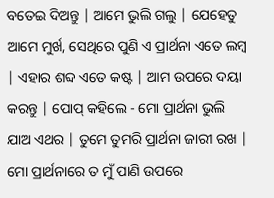ବତେଇ ଦିଅନ୍ତୁ | ଆମେ ଭୁଲି ଗଲୁ | ଯେହେତୁ ଆମେ ମୁର୍ଖ, ସେଥିରେ ପୁଣି ଏ ପ୍ରାର୍ଥନା ଏତେ ଲମ୍ବ | ଏହାର ଶବ୍ଦ ଏତେ କଷ୍ଟ | ଆମ ଉପରେ ଦୟା କରନ୍ତୁ | ପୋପ୍ କହିଲେ - ମୋ ପ୍ରାର୍ଥନା ଭୁଲି ଯାଅ ଏଥର | ତୁମେ ତୁମରି ପ୍ରାର୍ଥନା ଜାରୀ ରଖ | ମୋ ପ୍ରାର୍ଥନାରେ ତ ମୁଁ ପାଣି ଉପରେ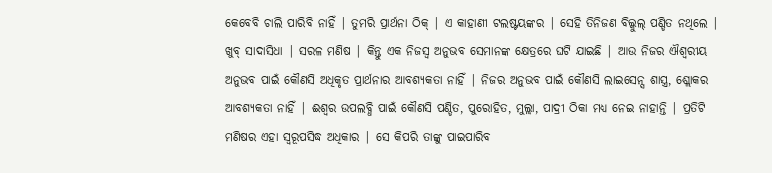କେବେବି ଚାଲି ପାରିବି ନାହିଁ | ତୁମରି ପ୍ରାର୍ଥନା ଠିକ୍ | ଏ କାହାଣୀ ଟଲଷ୍ଟୟଙ୍କର | ସେହି ତିନିଜଣ ବିଲ୍କୁଲ୍ ପଣ୍ଡିତ ନଥିଲେ | ଖୁବ୍ ସାଦାସିଧା | ସରଳ ମଣିଷ | କିନ୍ତୁ ଏକ ନିଜସ୍ବ ଅନୁଭବ ସେମାନଙ୍କ କ୍ଷେତ୍ରରେ ଘଟି ଯାଇଛି | ଆଉ ନିଜର ଐଶ୍ବରୀୟ ଅନୁଭବ ପାଇଁ କୌଣସି ଅଧିକୃତ ପ୍ରାର୍ଥନାର ଆବଶ୍ୟକତା ନାହିଁ | ନିଜର ଅନୁଭବ ପାଇଁ କୌଣସି ଲାଇସେନ୍ସ ଶାସ୍ତ୍ର, ଶ୍ଲୋକର ଆବଶ୍ୟକତା ନାହିଁ | ଈଶ୍ବର ଉପଲବ୍ଧି ପାଇଁ କୌଣସି ପଣ୍ଡିତ, ପୁରୋହିତ, ମୁଲ୍ଲା, ପାଦ୍ରୀ ଠିକା ମଧ୍ୟ ନେଇ ନାହାନ୍ତି | ପ୍ରତିଟି ମଣିଷର ଏହା ସ୍ବରୂପସିଦ୍ଧ ଅଧିକାର | ସେ କିପରି ତାଙ୍କୁ ପାଇପାରିବ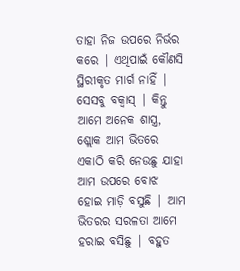ତାହା ନିଜ ଉପରେ ନିର୍ଭର କରେ | ଏଥିପାଇଁ କୌଣସି ସ୍ଥିରୀକୃତ ମାର୍ଗ ନାହିଁ | ସେସବୁ ବକ୍ବାସ୍ | କିନ୍ତୁ ଆମେ ଅନେକ ଶାସ୍ତ୍ର, ଶ୍ଲୋକ ଆମ ଭିତରେ ଏକାଠି କରି ନେଉଛୁ ଯାହା ଆମ ଉପରେ ବୋଝ ହୋଇ ମାଡ଼ି ବସୁଛି | ଆମ ଭିତରର ସରଳତା ଆମେ ହରାଇ ବସିଛୁ | ବହୁତ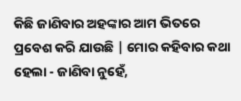କିଛି ଜାଣିବାର ଅହଙ୍କାର ଆମ ଭିତରେ ପ୍ରବେଶ କରି ଯାଉଛି | ମୋର କହିବାର କଥା ହେଲା - ଜାଣିବା ନୁହେଁ,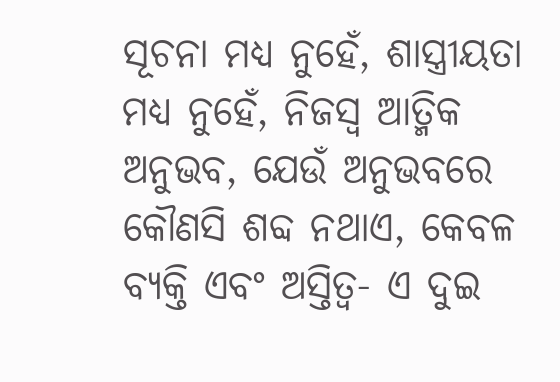ସୂଚନା ମଧ୍ୟ ନୁହେଁ, ଶାସ୍ତ୍ରୀୟତା ମଧ୍ୟ ନୁହେଁ, ନିଜସ୍ବ ଆତ୍ମିକ ଅନୁଭବ, ଯେଉଁ ଅନୁଭବରେ କୌଣସି ଶବ୍ଦ ନଥାଏ, କେବଳ ବ୍ୟକ୍ତି ଏବଂ ଅସ୍ତିତ୍ବ- ଏ ଦୁଇ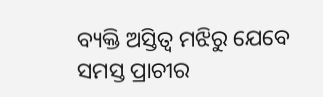ବ୍ୟକ୍ତି ଅସ୍ତିତ୍ବ ମଝିରୁ ଯେବେ ସମସ୍ତ ପ୍ରାଚୀର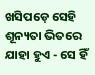ଖସିପଡ଼େ ସେହି ଶୂନ୍ୟତା ଭିତରେ ଯାହା ହୁଏ - ସେ ହିଁ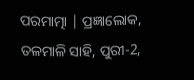ପରମାତ୍ମା | ପ୍ରଜ୍ଞାଲୋକ, ତଳମାଳି ସାହି, ପୁରୀ-2,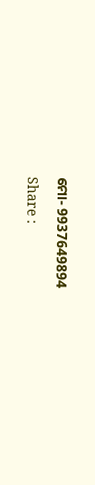ମୋ- 9937649894

Share :